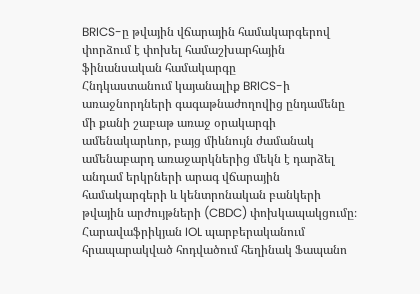BRICS-ը թվային վճարային համակարգերով փորձում է փոխել համաշխարհային ֆինանսական համակարգը
Հնդկաստանում կայանալիք BRICS-ի առաջնորդների գագաթնաժողովից ընդամենը մի քանի շաբաթ առաջ օրակարգի ամենակարևոր, բայց միևնույն ժամանակ ամենաբարդ առաջարկներից մեկն է դարձել անդամ երկրների արագ վճարային համակարգերի և կենտրոնական բանկերի թվային արժույթների (CBDC) փոխկապակցումը։
Հարավաֆրիկյան IOL պարբերականում հրապարակված հոդվածում հեղինակ Ֆապանո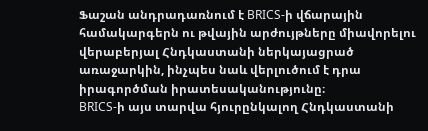Ֆաշան անդրադառնում է BRICS-ի վճարային համակարգերն ու թվային արժույթները միավորելու վերաբերյալ Հնդկաստանի ներկայացրած առաջարկին, ինչպես նաև վերլուծում է դրա իրագործման իրատեսականությունը։
BRICS-ի այս տարվա հյուրընկալող Հնդկաստանի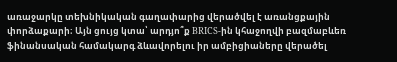առաջարկը տեխնիկական գաղափարից վերածվել է առանցքային փորձաքարի։ Այն ցույց կտա՝ արդյո՞ք BRICS-ին կհաջողվի բազմաբևեռ ֆինանսական համակարգ ձևավորելու իր ամբիցիաները վերածել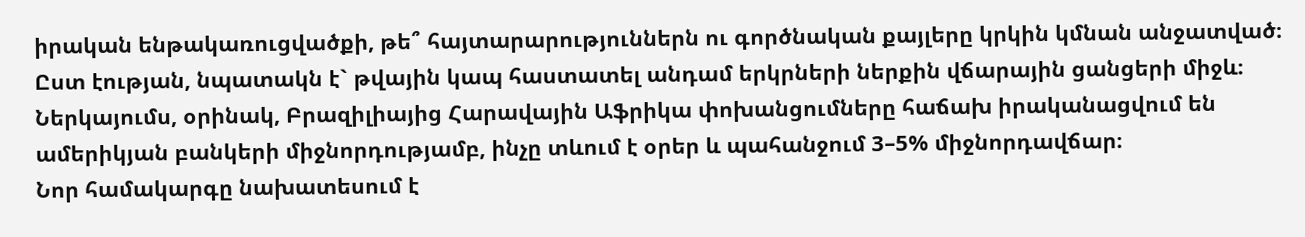իրական ենթակառուցվածքի, թե՞ հայտարարություններն ու գործնական քայլերը կրկին կմնան անջատված։
Ըստ էության, նպատակն է` թվային կապ հաստատել անդամ երկրների ներքին վճարային ցանցերի միջև։ Ներկայումս, օրինակ, Բրազիլիայից Հարավային Աֆրիկա փոխանցումները հաճախ իրականացվում են ամերիկյան բանկերի միջնորդությամբ, ինչը տևում է օրեր և պահանջում 3–5% միջնորդավճար։
Նոր համակարգը նախատեսում է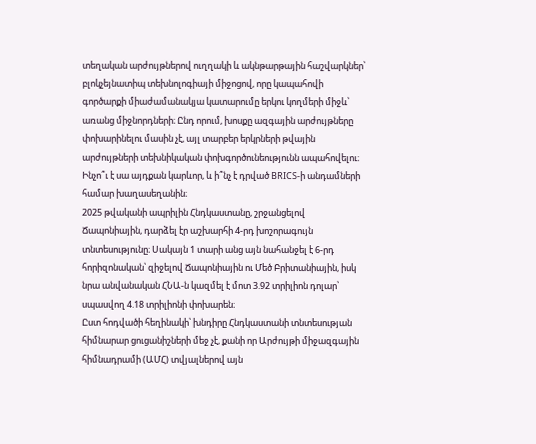տեղական արժույթներով ուղղակի և ակնթարթային հաշվարկներ՝ բլոկչեյնատիպ տեխնոլոգիայի միջոցով, որը կապահովի գործարքի միաժամանակյա կատարումը երկու կողմերի միջև՝ առանց միջնորդների։ Ընդ որում, խոսքը ազգային արժույթները փոխարինելու մասին չէ, այլ տարբեր երկրների թվային արժույթների տեխնիկական փոխգործունեությունն ապահովելու։
Ինչո՞ւ է սա այդքան կարևոր, և ի՞նչ է դրված BRICS-ի անդամների համար խաղասեղանին։
2025 թվականի ապրիլին Հնդկաստանը, շրջանցելով Ճապոնիային, դարձել էր աշխարհի 4-րդ խոշորագույն տնտեսությունը։ Սակայն 1 տարի անց այն նահանջել է 6-րդ հորիզոնական՝ զիջելով Ճապոնիային ու Մեծ Բրիտանիային, իսկ նրա անվանական ՀՆԱ-ն կազմել է մոտ 3.92 տրիլիոն դոլար՝ սպասվող 4.18 տրիլիոնի փոխարեն։
Ըստ հոդվածի հեղինակի՝ խնդիրը Հնդկաստանի տնտեսության հիմնարար ցուցանիշների մեջ չէ, քանի որ Արժույթի միջազգային հիմնադրամի (ԱՄՀ) տվյալներով այն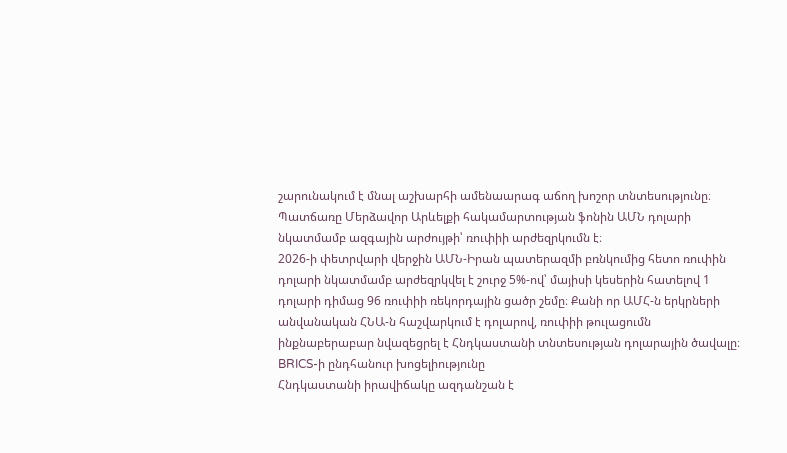շարունակում է մնալ աշխարհի ամենաարագ աճող խոշոր տնտեսությունը։ Պատճառը Մերձավոր Արևելքի հակամարտության ֆոնին ԱՄՆ դոլարի նկատմամբ ազգային արժույթի՝ ռուփիի արժեզրկումն է։
2026-ի փետրվարի վերջին ԱՄՆ-Իրան պատերազմի բռնկումից հետո ռուփին դոլարի նկատմամբ արժեզրկվել է շուրջ 5%-ով՝ մայիսի կեսերին հատելով 1 դոլարի դիմաց 96 ռուփիի ռեկորդային ցածր շեմը։ Քանի որ ԱՄՀ-ն երկրների անվանական ՀՆԱ-ն հաշվարկում է դոլարով, ռուփիի թուլացումն ինքնաբերաբար նվազեցրել է Հնդկաստանի տնտեսության դոլարային ծավալը։
BRICS-ի ընդհանուր խոցելիությունը
Հնդկաստանի իրավիճակը ազդանշան է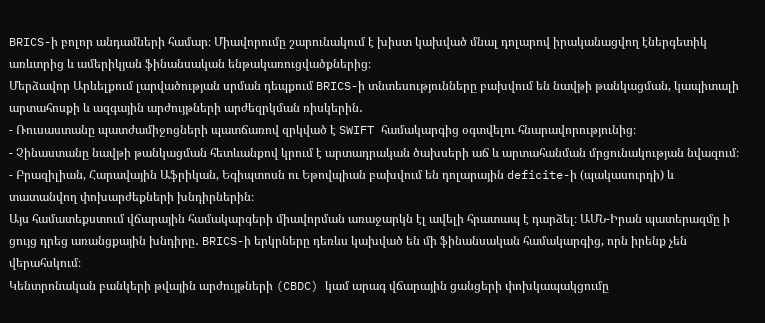BRICS-ի բոլոր անդամների համար։ Միավորումը շարունակում է խիստ կախված մնալ դոլարով իրականացվող էներգետիկ առևտրից և ամերիկյան ֆինանսական ենթակառուցվածքներից։
Մերձավոր Արևելքում լարվածության սրման դեպքում BRICS-ի տնտեսությունները բախվում են նավթի թանկացման, կապիտալի արտահոսքի և ազգային արժույթների արժեզրկման ռիսկերին․
- Ռուսաստանը պատժամիջոցների պատճառով զրկված է SWIFT համակարգից օգտվելու հնարավորությունից։
- Չինաստանը նավթի թանկացման հետևանքով կրում է արտադրական ծախսերի աճ և արտահանման մրցունակության նվազում։
- Բրազիլիան, Հարավային Աֆրիկան, Եգիպտոսն ու Եթովպիան բախվում են դոլարային deficite-ի (պակասուրդի) և տատանվող փոխարժեքների խնդիրներին։
Այս համատեքստում վճարային համակարգերի միավորման առաջարկն էլ ավելի հրատապ է դարձել։ ԱՄՆ-Իրան պատերազմը ի ցույց դրեց առանցքային խնդիրը․ BRICS-ի երկրները դեռևս կախված են մի ֆինանսական համակարգից, որն իրենք չեն վերահսկում։
Կենտրոնական բանկերի թվային արժույթների (CBDC) կամ արագ վճարային ցանցերի փոխկապակցումը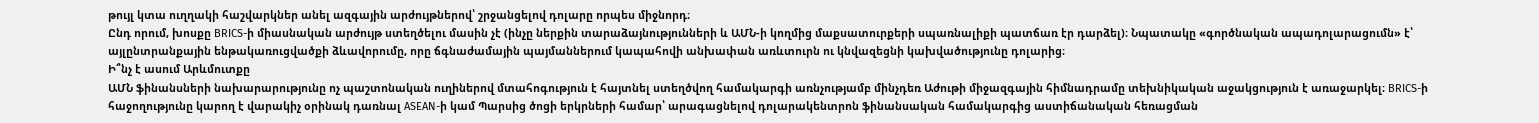թույլ կտա ուղղակի հաշվարկներ անել ազգային արժույթներով՝ շրջանցելով դոլարը որպես միջնորդ։
Ընդ որում, խոսքը BRICS-ի միասնական արժույթ ստեղծելու մասին չէ (ինչը ներքին տարաձայնությունների և ԱՄՆ-ի կողմից մաքսատուրքերի սպառնալիքի պատճառ էր դարձել)։ Նպատակը «գործնական ապադոլարացումն» է՝ այլընտրանքային ենթակառուցվածքի ձևավորումը, որը ճգնաժամային պայմաններում կապահովի անխափան առևտուրն ու կնվազեցնի կախվածությունը դոլարից։
Ի՞նչ է ասում Արևմուտքը
ԱՄՆ ֆինանսների նախարարությունը ոչ պաշտոնական ուղիներով մտահոգություն է հայտնել ստեղծվող համակարգի առնչությամբ մինչդեռ Աժութի միջազգային հիմնադրամը տեխնիկական աջակցություն է առաջարկել։ BRICS-ի հաջողությունը կարող է վարակիչ օրինակ դառնալ ASEAN-ի կամ Պարսից ծոցի երկրների համար՝ արագացնելով դոլարակենտրոն ֆինանսական համակարգից աստիճանական հեռացման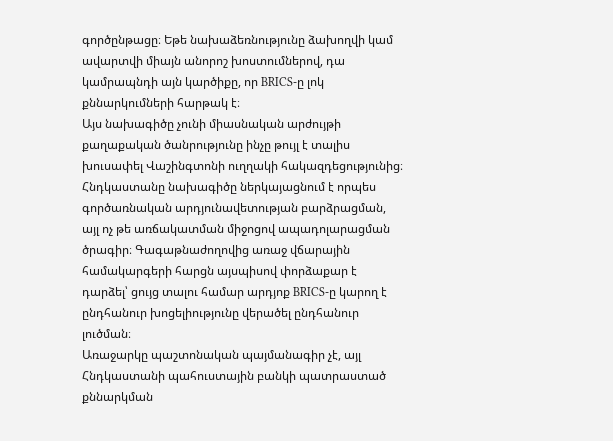գործընթացը։ Եթե նախաձեռնությունը ձախողվի կամ ավարտվի միայն անորոշ խոստումներով, դա կամրապնդի այն կարծիքը, որ BRICS-ը լոկ քննարկումների հարթակ է։
Այս նախագիծը չունի միասնական արժույթի քաղաքական ծանրությունը ինչը թույլ է տալիս խուսափել Վաշինգտոնի ուղղակի հակազդեցությունից։ Հնդկաստանը նախագիծը ներկայացնում է որպես գործառնական արդյունավետության բարձրացման, այլ ոչ թե առճակատման միջոցով ապադոլարացման ծրագիր։ Գագաթնաժողովից առաջ վճարային համակարգերի հարցն այսպիսով փորձաքար է դարձել՝ ցույց տալու համար արդյոք BRICS-ը կարող է ընդհանուր խոցելիությունը վերածել ընդհանուր լուծման։
Առաջարկը պաշտոնական պայմանագիր չէ, այլ Հնդկաստանի պահուստային բանկի պատրաստած քննարկման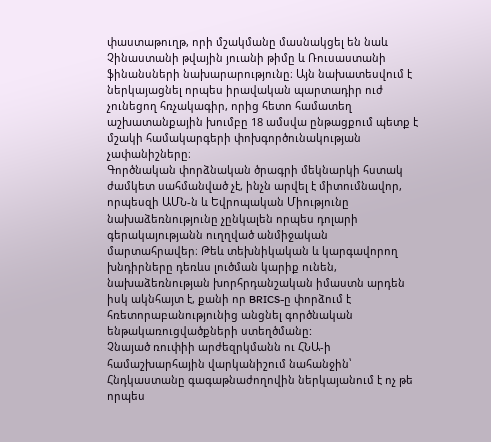փաստաթուղթ, որի մշակմանը մասնակցել են նաև Չինաստանի թվային յուանի թիմը և Ռուսաստանի ֆինանսների նախարարությունը։ Այն նախատեսվում է ներկայացնել որպես իրավական պարտադիր ուժ չունեցող հռչակագիր, որից հետո համատեղ աշխատանքային խումբը 18 ամսվա ընթացքում պետք է մշակի համակարգերի փոխգործունակության չափանիշները։
Գործնական փորձնական ծրագրի մեկնարկի հստակ ժամկետ սահմանված չէ, ինչն արվել է միտումնավոր, որպեսզի ԱՄՆ-ն և Եվրոպական Միությունը նախաձեռնությունը չընկալեն որպես դոլարի գերակայությանն ուղղված անմիջական մարտահրավեր։ Թեև տեխնիկական և կարգավորող խնդիրները դեռևս լուծման կարիք ունեն, նախաձեռնության խորհրդանշական իմաստն արդեն իսկ ակնհայտ է, քանի որ BRICS-ը փորձում է հռետորաբանությունից անցնել գործնական ենթակառուցվածքների ստեղծմանը:
Չնայած ռուփիի արժեզրկմանն ու ՀՆԱ-ի համաշխարհային վարկանիշում նահանջին՝ Հնդկաստանը գագաթնաժողովին ներկայանում է ոչ թե որպես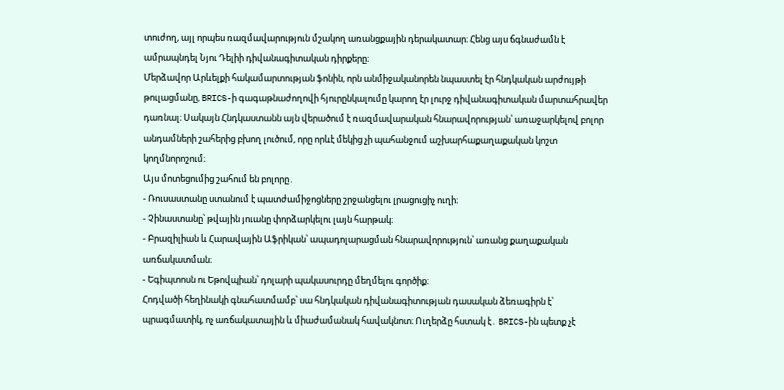տուժող, այլ որպես ռազմավարություն մշակող առանցքային դերակատար։ Հենց այս ճգնաժամն է ամրապնդել Նյու Դելիի դիվանագիտական դիրքերը։
Մերձավոր Արևելքի հակամարտության ֆոնին, որն անմիջականորեն նպաստել էր հնդկական արժույթի թուլացմանը, BRICS-ի գագաթնաժողովի հյուրընկալումը կարող էր լուրջ դիվանագիտական մարտահրավեր դառնալ։ Սակայն Հնդկաստանն այն վերածում է ռազմավարական հնարավորության՝ առաջարկելով բոլոր անդամների շահերից բխող լուծում, որը որևէ մեկից չի պահանջում աշխարհաքաղաքական կոշտ կողմնորոշում։
Այս մոտեցումից շահում են բոլորը․
- Ռուսաստանը ստանում է պատժամիջոցները շրջանցելու լրացուցիչ ուղի։
- Չինաստանը՝ թվային յուանը փորձարկելու լայն հարթակ։
- Բրազիլիան և Հարավային Աֆրիկան՝ ապադոլարացման հնարավորություն՝ առանց քաղաքական առճակատման։
- Եգիպտոսն ու Եթովպիան՝ դոլարի պակասուրդը մեղմելու գործիք։
Հոդվածի հեղինակի գնահատմամբ՝ սա հնդկական դիվանագիտության դասական ձեռագիրն է՝ պրագմատիկ, ոչ առճակատային և միաժամանակ հավակնոտ։ Ուղերձը հստակ է․ BRICS-ին պետք չէ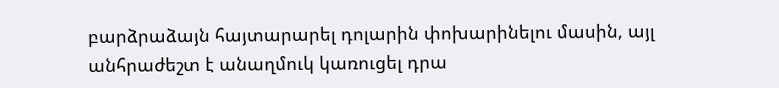բարձրաձայն հայտարարել դոլարին փոխարինելու մասին, այլ անհրաժեշտ է անաղմուկ կառուցել դրա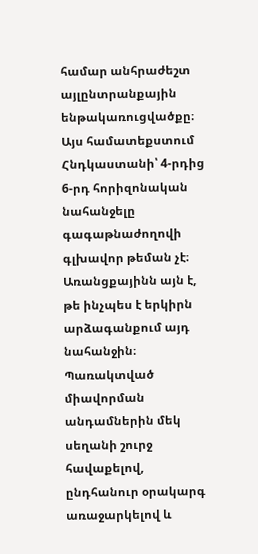համար անհրաժեշտ այլընտրանքային ենթակառուցվածքը։
Այս համատեքստում Հնդկաստանի՝ 4-րդից 6-րդ հորիզոնական նահանջելը գագաթնաժողովի գլխավոր թեման չէ։ Առանցքայինն այն է, թե ինչպես է երկիրն արձագանքում այդ նահանջին։ Պառակտված միավորման անդամներին մեկ սեղանի շուրջ հավաքելով, ընդհանուր օրակարգ առաջարկելով և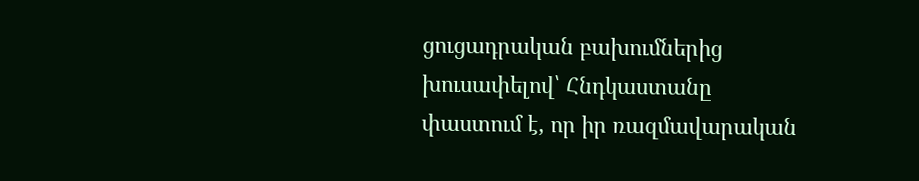ցուցադրական բախումներից խուսափելով՝ Հնդկաստանը փաստում է, որ իր ռազմավարական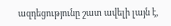ազդեցությունը շատ ավելի լայն է,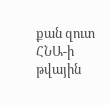քան զուտ ՀՆԱ-ի թվային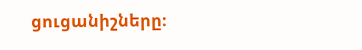ցուցանիշները։